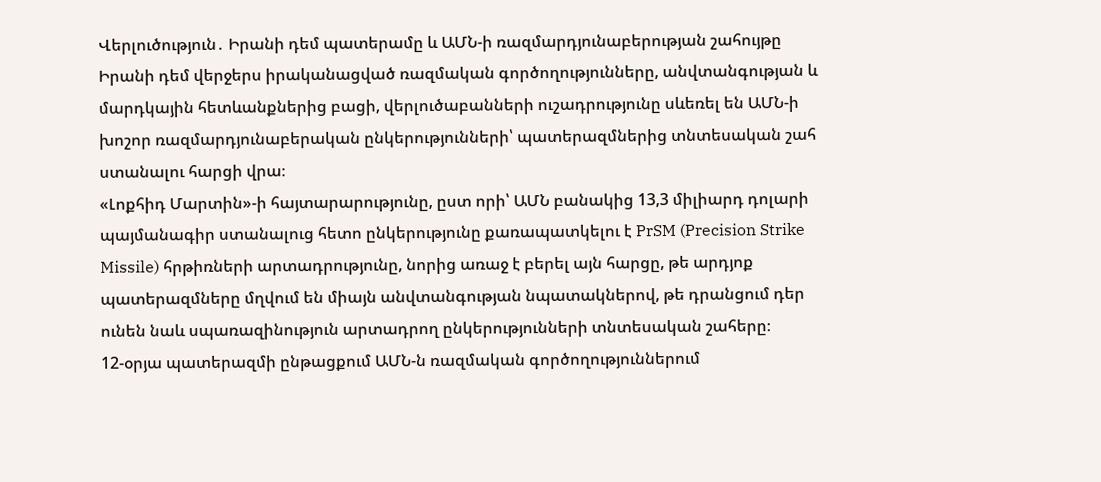Վերլուծություն․ Իրանի դեմ պատերամը և ԱՄՆ-ի ռազմարդյունաբերության շահույթը
Իրանի դեմ վերջերս իրականացված ռազմական գործողությունները, անվտանգության և մարդկային հետևանքներից բացի, վերլուծաբանների ուշադրությունը սևեռել են ԱՄՆ-ի խոշոր ռազմարդյունաբերական ընկերությունների՝ պատերազմներից տնտեսական շահ ստանալու հարցի վրա։
«Լոքհիդ Մարտին»-ի հայտարարությունը, ըստ որի՝ ԱՄՆ բանակից 13,3 միլիարդ դոլարի պայմանագիր ստանալուց հետո ընկերությունը քառապատկելու է PrSM (Precision Strike Missile) հրթիռների արտադրությունը, նորից առաջ է բերել այն հարցը, թե արդյոք պատերազմները մղվում են միայն անվտանգության նպատակներով, թե դրանցում դեր ունեն նաև սպառազինություն արտադրող ընկերությունների տնտեսական շահերը։
12-օրյա պատերազմի ընթացքում ԱՄՆ-ն ռազմական գործողություններում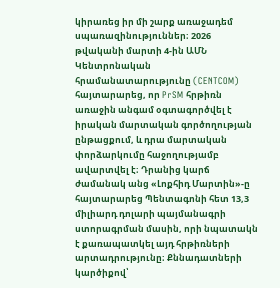կիրառեց իր մի շարք առաջադեմ սպառազինություններ։ 2026 թվականի մարտի 4-ին ԱՄՆ Կենտրոնական հրամանատարությունը (CENTCOM) հայտարարեց, որ PrSM հրթիռն առաջին անգամ օգտագործվել է իրական մարտական գործողության ընթացքում, և դրա մարտական փորձարկումը հաջողությամբ ավարտվել է։ Դրանից կարճ ժամանակ անց «Լոքհիդ Մարտին»-ը հայտարարեց Պենտագոնի հետ 13,3 միլիարդ դոլարի պայմանագրի ստորագրման մասին, որի նպատակն է քառապատկել այդ հրթիռների արտադրությունը։ Քննադատների կարծիքով՝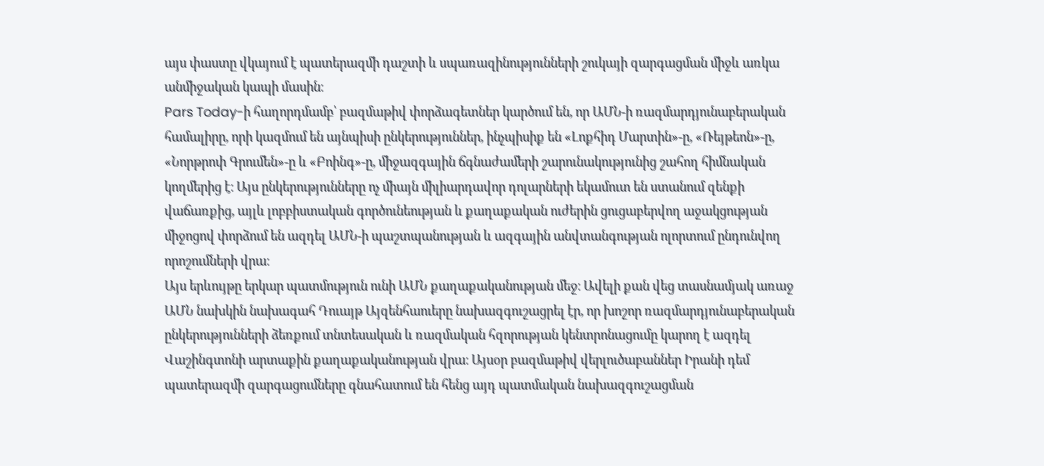այս փաստը վկայում է պատերազմի դաշտի և սպառազինությունների շուկայի զարգացման միջև առկա անմիջական կապի մասին։
Pars Today-ի հաղորդմամբ՝ բազմաթիվ փորձագետներ կարծում են, որ ԱՄՆ-ի ռազմարդյունաբերական համալիրը, որի կազմում են այնպիսի ընկերություններ, ինչպիսիք են «Լոքհիդ Մարտին»-ը, «Ռեյթեոն»-ը, «Նորթրոփ Գրումեն»-ը և «Բոինգ»-ը, միջազգային ճգնաժամերի շարունակությունից շահող հիմնական կողմերից է։ Այս ընկերությունները ոչ միայն միլիարդավոր դոլարների եկամուտ են ստանում զենքի վաճառքից, այլև լոբբիստական գործունեության և քաղաքական ուժերին ցուցաբերվող աջակցության միջոցով փորձում են ազդել ԱՄՆ-ի պաշտպանության և ազգային անվտանգության ոլորտում ընդունվող որոշումների վրա։
Այս երևույթը երկար պատմություն ունի ԱՄՆ քաղաքականության մեջ։ Ավելի քան վեց տասնամյակ առաջ ԱՄՆ նախկին նախագահ Դուայթ Այզենհաուերը նախազգուշացրել էր, որ խոշոր ռազմարդյունաբերական ընկերությունների ձեռքում տնտեսական և ռազմական հզորության կենտրոնացումը կարող է ազդել Վաշինգտոնի արտաքին քաղաքականության վրա։ Այսօր բազմաթիվ վերլուծաբաններ Իրանի դեմ պատերազմի զարգացումները գնահատում են հենց այդ պատմական նախազգուշացման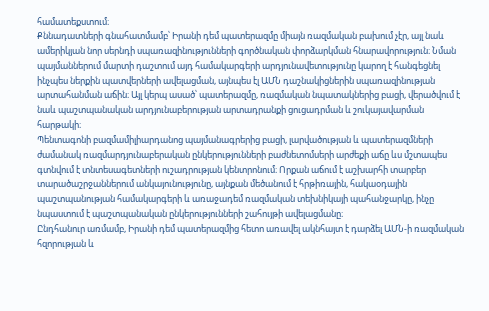համատեքստում։
Քննադատների գնահատմամբ՝ Իրանի դեմ պատերազմը միայն ռազմական բախում չէր, այլ նաև ամերիկյան նոր սերնդի սպառազինությունների գործնական փորձարկման հնարավորություն։ Նման պայմաններում մարտի դաշտում այդ համակարգերի արդյունավետությունը կարող է հանգեցնել ինչպես ներքին պատվերների ավելացման, այնպես էլ ԱՄՆ դաշնակիցներին սպառազինության արտահանման աճին։ Այլ կերպ ասած՝ պատերազմը, ռազմական նպատակներից բացի, վերածվում է նաև պաշտպանական արդյունաբերության արտադրանքի ցուցադրման և շուկայավարման հարթակի։
Պենտագոնի բազմամիլիարդանոց պայմանագրերից բացի, լարվածության և պատերազմների ժամանակ ռազմարդյունաբերական ընկերությունների բաժնետոմսերի արժեքի աճը ևս մշտապես գտնվում է տնտեսագետների ուշադրության կենտրոնում։ Որքան աճում է աշխարհի տարբեր տարածաշրջաններում անկայունությունը, այնքան մեծանում է հրթիռային, հակաօդային պաշտպանության համակարգերի և առաջադեմ ռազմական տեխնիկայի պահանջարկը, ինչը նպաստում է պաշտպանական ընկերությունների շահույթի ավելացմանը։
Ընդհանուր առմամբ, Իրանի դեմ պատերազմից հետո առավել ակնհայտ է դարձել ԱՄՆ-ի ռազմական հզորության և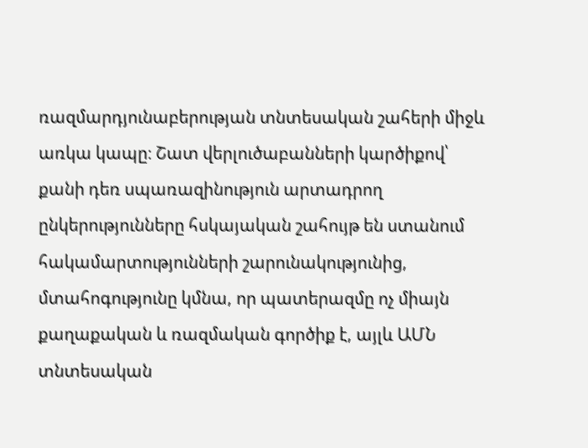ռազմարդյունաբերության տնտեսական շահերի միջև առկա կապը։ Շատ վերլուծաբանների կարծիքով՝ քանի դեռ սպառազինություն արտադրող ընկերությունները հսկայական շահույթ են ստանում հակամարտությունների շարունակությունից, մտահոգությունը կմնա, որ պատերազմը ոչ միայն քաղաքական և ռազմական գործիք է, այլև ԱՄՆ տնտեսական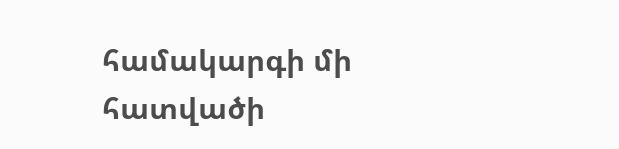համակարգի մի հատվածի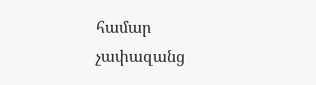համար չափազանց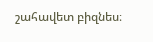շահավետ բիզնես։